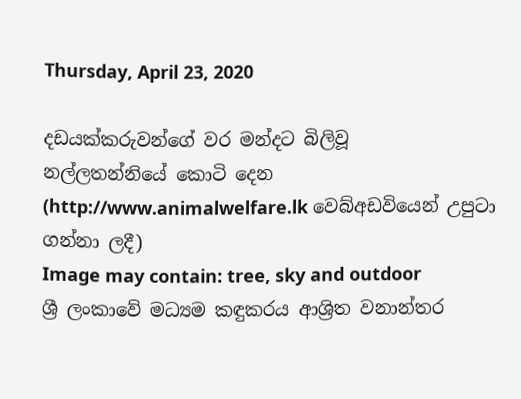Thursday, April 23, 2020

දඩයක්කරුවන්ගේ වර මන්දට බිලිවූ
නල්ලතන්නියේ කොටි දෙන
(http://www.animalwelfare.lk වෙබ්අඩවියෙන් උපුටා ගන්නා ලදී)
Image may contain: tree, sky and outdoor
ශ්‍රී ලංකාවේ මධ්‍යම කඳුකරය ආශ්‍රිත වනාන්තර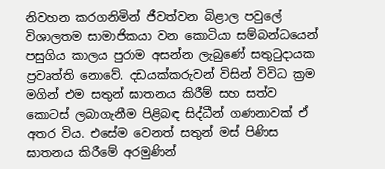නිවහන කරගනිමින් ජීවත්වන බිළාල පවුලේ විශාලතම සාමාජිකයා වන කොටියා සම්බන්ධයෙන් පසුගිය කාලය පුරාම අසන්න ලැබුණේ සතුටුදායක ප්‍රවෘත්ති නොවේ. දඩයක්කරුවන් විසින් විවිධ ක්‍රම මගින් එම සතුන් ඝාතනය කිරීම් සහ සත්ව කොටස් ලබාගැනීම පිළිබඳ සිද්ධීන් ගණනාවක් ඒ අතර විය. එසේම වෙනත් සතුන් මස් පිණිස ඝාතනය කිරීමේ අරමුණින්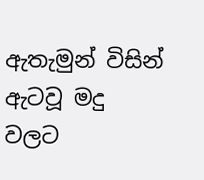ඇතැමුන් විසින් ඇටවූ මදු වලට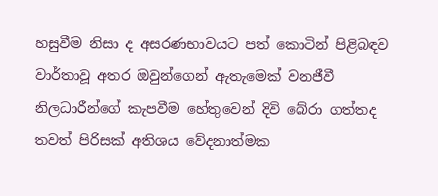හසුවීම නිසා ද අසරණභාවයට පත් කොටින් පිළිබඳව වාර්තාවූ අතර ඔවුන්ගෙන් ඇතැමෙක් වනජීවී නිලධාරීන්ගේ කැපවීම හේතුවෙන් දිවි බේරා ගත්තද තවත් පිරිසක් අතිශය වේදනාත්මක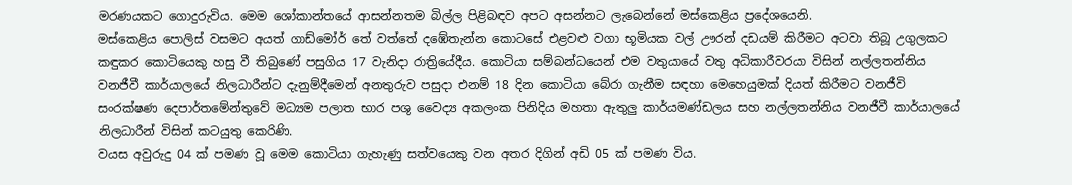මරණයකට ගොදුරුවිය. මෙම ශෝකාන්තයේ ආසන්නතම බිල්ල පිළිබඳව අපට අසන්නට ලැබෙන්නේ මස්කෙළිය ප්‍රදේශයෙනි.
මස්කෙළිය පොලිස් වසමට අයත් ගාඩ්මෝර් තේ වත්තේ දඹේතැන්න කොටසේ එළවළු වගා භූමියක වල් ඌරන් දඩයම් කිරීමට අටවා තිබූ උගුලකට කඳුකර කොටියෙකු හසු වී තිබුණේ පසුගිය 17 වැනිදා රාත්‍රියේදීය. කොටියා සම්බන්ධයෙන් එම වතුයායේ වතු අධිකාරීවරයා විසින් නල්ලතන්නිය වනජීවී කාර්යාලයේ නිලධාරීන්ට දැනුම්දීමෙන් අනතුරුව පසුදා එනම් 18 දින කොටියා බේරා ගැනීම සඳහා මෙහෙයුමක් දියත් කිරීමට වනජීවි සංරක්ෂණ දෙපාර්තමේන්තුවේ මධ්‍යම පලාත භාර පශු වෛද්‍ය අකලංක පිනිදිය මහතා ඇතුලු කාර්යමණ්ඩලය සහ නල්ලතන්නිය වනජීවී කාර්යාලයේ නිලධාරීන් විසින් කටයුතු කෙරිණි.
වයස අවුරුදු 04 ක් පමණ වූ මෙම කොටියා ගැහැණු සත්වයෙකු වන අතර දිගින් අඩි 05 ක් පමණ විය.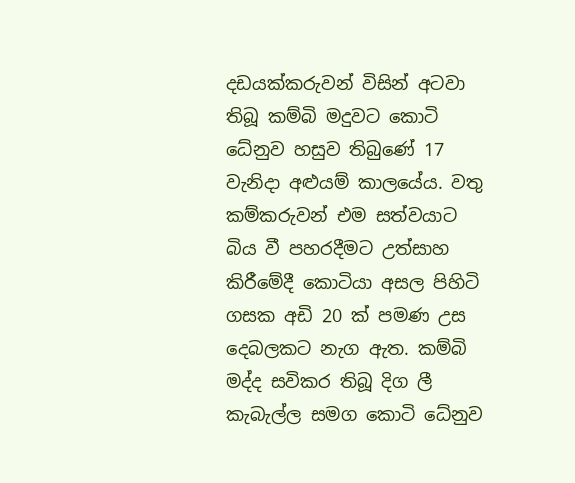දඩයක්කරුවන් විසින් අටවා තිබූ කම්බි මදුවට කොටි ධේනුව හසුව තිබුණේ 17 වැනිදා අළුයම් කාලයේය. වතු කම්කරුවන් එම සත්වයාට බිය වී පහරදීමට උත්සාහ කිරීමේදී කොටියා අසල පිහිටි ගසක අඩි 20 ක් පමණ උස දෙබලකට නැග ඇත. කම්බි මද්ද සවිකර තිබූ දිග ලී කැබැල්ල සමග කොටි ධේනුව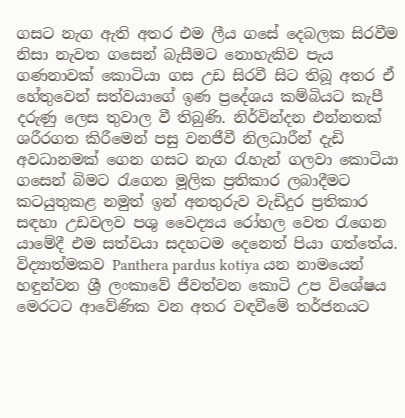ගසට නැග ඇති අතර එම ලීය ගසේ දෙබලක සිරවීම නිසා නැවත ගසෙන් බැසීමට නොහැකිව පැය ගණනාවක් කොටියා ගස උඩ සිරවී සිට තිබූ අතර ඒ හේතුවෙන් සත්වයාගේ ඉණ ප්‍රදේශය කම්බියට කැපී දරුණු ලෙස තුවාල වී තිබුණි. නිර්වින්දන එන්නතක් ශරීරගත කිරීමෙන් පසු වනජීවී නිලධාරීන් දැඩි අවධානමක් ගෙන ගසට නැග රැහැන් ගලවා කොටියා ගසෙන් බිමට රැගෙන මූලික ප්‍රතිකාර ලබාදීමට කටයුතුකළ නමුත් ඉන් අනතුරුව වැඩිදුර ප්‍රතිකාර සඳහා උඩවලව පශු වෛද්‍යය රෝහල වෙත රැගෙන යාමේදී එම සත්වයා සදහටම දෙනෙත් පියා ගත්තේය.
විද්‍යාත්මකව Panthera pardus kotiya යන නාමයෙන් හඳුන්වන ශ්‍රී ලංකාවේ ජීවත්වන කොටි උප විශේෂය මෙරටට ආවේණික වන අතර වඳවීමේ තර්ජනයට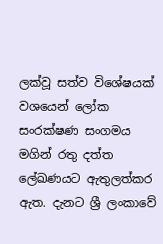ලක්වූ සත්ව විශේෂයක් වශයෙන් ලෝක සංරක්ෂණ සංගමය මගින් රතු දත්ත ලේඛණයට ඇතුලත්කර ඇත. දැනට ශ්‍රී ලංකාවේ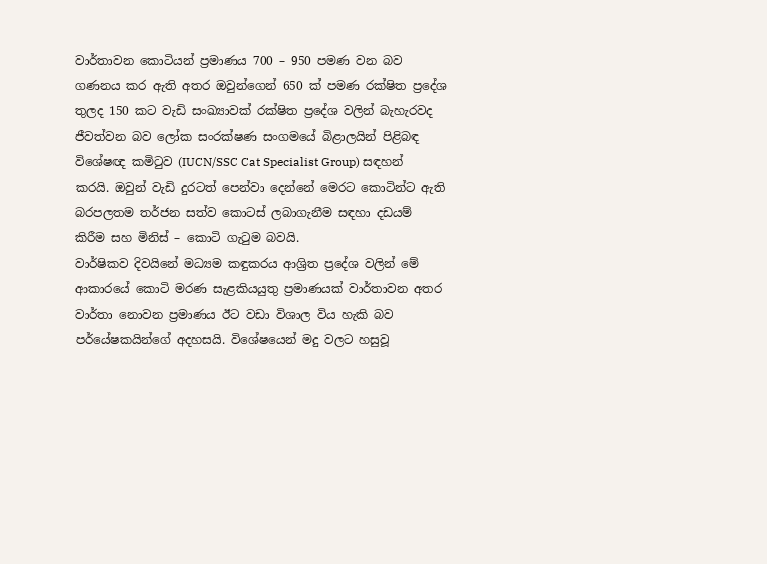වාර්තාවන කොටියන් ප්‍රමාණය 700 – 950 පමණ වන බව ගණනය කර ඇති අතර ඔවුන්ගෙන් 650 ක් පමණ රක්ෂිත ප්‍රදේශ තුලද 150 කට වැඩි සංඛ්‍යාවක් රක්ෂිත ප්‍රදේශ වලින් බැහැරවද ජීවත්වන බව ලෝක සංරක්ෂණ සංගමයේ බිළාලයින් පිළිබඳ විශේෂඥ කමිටුව (IUCN/SSC Cat Specialist Group) සඳහන් කරයි. ඔවුන් වැඩි දුරටත් පෙන්වා දෙන්නේ මෙරට කොටින්ට ඇති බරපලතම තර්ජන සත්ව කොටස් ලබාගැනීම සඳහා දඩයම් කිරීම සහ මිනිස් – කොටි ගැටුම බවයි.
වාර්ෂිකව දිවයිනේ මධ්‍යම කඳුකරය ආශ්‍රිත ප්‍රදේශ වලින් මේ ආකාරයේ කොටි මරණ සැළකියයුතු ප්‍රමාණයක් වාර්තාවන අතර වාර්තා නොවන ප්‍රමාණය ඊට වඩා විශාල විය හැකි බව පර්යේෂකයින්ගේ අදහසයි. විශේෂයෙන් මදු වලට හසුවූ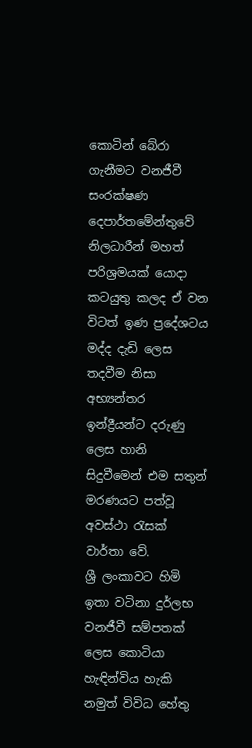කොටින් බේරා ගැනීමට වනජීවී සංරක්ෂණ දෙපාර්තමේන්තුවේ නිලධාරීන් මහත් පරිශ්‍රමයක් යොදා කටයුතු කලද ඒ වන විටත් ඉණ ප්‍රදේශටය මද්ද දැඩි ලෙස තදවීම නිසා අභ්‍යන්තර ඉන්ද්‍රීයන්ට දරුණු ලෙස හානි සිදුවීමෙන් එම සතුන් මරණයට පත්වූ අවස්ථා රැසක් වාර්තා වේ.
ශ්‍රී ලංකාවට හිමි ඉතා වටිනා දුර්ලභ වනජීවී සම්පතක් ලෙස කොටියා හැඳින්විය හැකි නමුත් විවිධ හේතු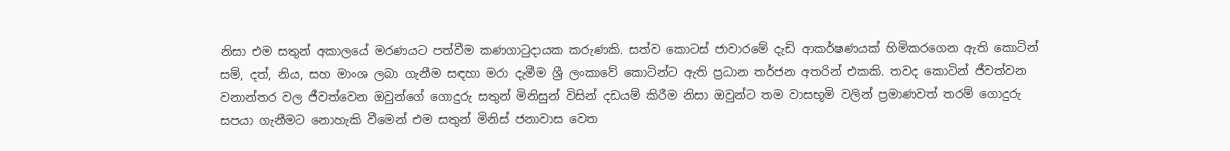නිසා එම සතුන් අකාලයේ මරණයට පත්වීම කණගාටුදායක කරුණකි. සත්ව කොටස් ජාවාරමේ දැඩි ආකර්ෂණයක් හිමිකරගෙන ඇති කොටින් සම්, දත්, නිය, සහ මාංශ ලබා ගැනීම සඳහා මරා දැමීම ශ්‍රී ලංකාවේ කොටින්ට ඇති ප්‍රධාන තර්ජන අතරින් එකකි. තවද කොටින් ජීවත්වන වනාන්තර වල ජීවත්වෙන ඔවුන්ගේ ගොදුරු සතුන් මිනිසුන් විසින් දඩයම් කිරීම නිසා ඔවුන්ට තම වාසභූමි වලින් ප්‍රමාණවත් තරම් ගොදුරු සපයා ගැනීමට නොහැකි වීමෙන් එම සතුන් මිනිස් ජනාවාස වෙත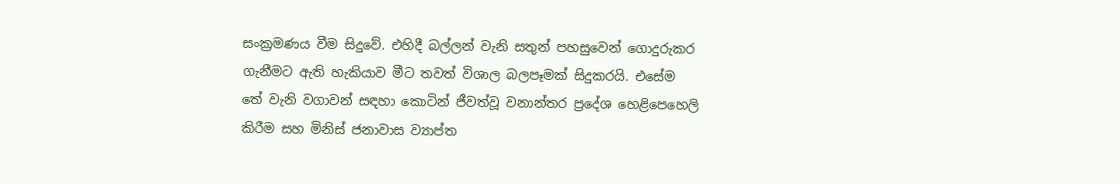සංක්‍රමණය වීම සිදුවේ. එහිදී බල්ලන් වැනි සතුන් පහසුවෙන් ගොදුරුකර ගැනීමට ඇති හැකියාව මීට තවත් විශාල බලපෑමක් සිදුකරයි. එසේම තේ වැනි වගාවන් සඳහා කොටින් ජීවත්වූ වනාන්තර ප්‍රදේශ හෙළිපෙහෙලි කිරීම සහ මිනිස් ජනාවාස ව්‍යාප්ත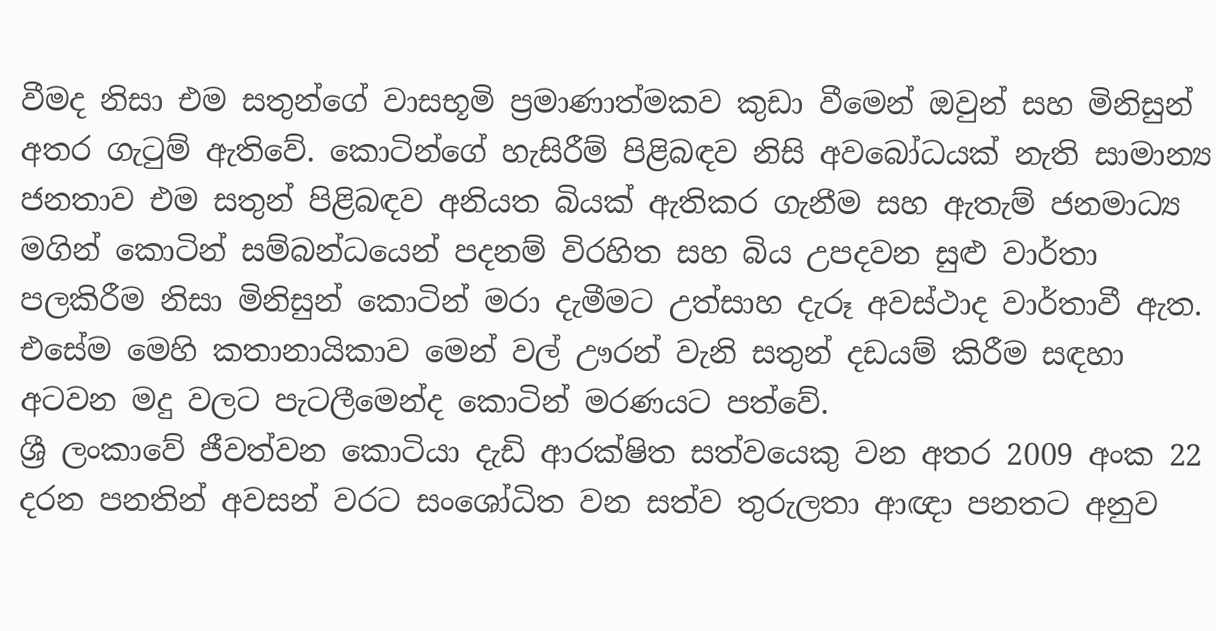වීමද නිසා එම සතුන්ගේ වාසභූමි ප්‍රමාණාත්මකව කුඩා වීමෙන් ඔවුන් සහ මිනිසුන් අතර ගැටුම් ඇතිවේ. කොටින්ගේ හැසිරීම් පිළිබඳව නිසි අවබෝධයක් නැති සාමාන්‍ය ජනතාව එම සතුන් පිළිබඳව අනියත බියක් ඇතිකර ගැනීම සහ ඇතැම් ජනමාධ්‍ය මගින් කොටින් සම්බන්ධයෙන් පදනම් විරහිත සහ බිය උපදවන සුළු වාර්තා පලකිරීම නිසා මිනිසුන් කොටින් මරා දැමීමට උත්සාහ දැරූ අවස්ථාද වාර්තාවී ඇත. එසේම මෙහි කතානායිකාව මෙන් වල් ඌරන් වැනි සතුන් දඩයම් කිරීම සඳහා අටවන මදු වලට පැටලීමෙන්ද කොටින් මරණයට පත්වේ.
ශ්‍රී ලංකාවේ ජීවත්වන කොටියා දැඩි ආරක්ෂිත සත්වයෙකු වන අතර 2009 අංක 22 දරන පනතින් අවසන් වරට සංශෝධිත වන සත්ව තුරුලතා ආඥා පනතට අනුව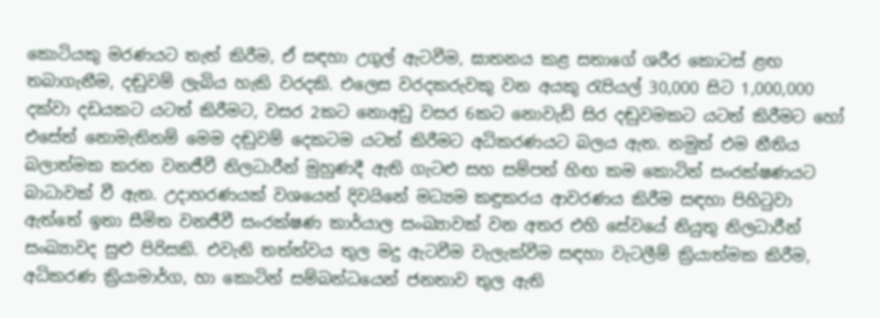කොටියකු මරණයට තැත් කිරීම, ඒ සඳහා උගුල් ඇටවීම, ඝාතනය කළ සතාගේ ශරීර කොටස් ළඟ තබාගැනීම, දඬුවම් ලැබිය හැකි වරදකි. එලෙස වරදකරුවකු වන අයකු රැපියල් 30,000 සිට 1,000,000 දක්වා දඩයකට යටත් කිරීමට, වසර 2කට නොඅඩු වසර 6කට නොවැඩි සිර දඬුවමකට යටත් කිරීමට හෝ එසේත් නොමැතිනම් මෙම දඬුවම් දෙකටම යටත් කිරීමට අධිකරණයට බලය ඇත. නමුත් එම නීතිය බලාත්මක කරන වනජීවී නිලධාරීන් මුහුණදී ඇති ගැටළු සහ සම්පත් හිඟ කම කොටින් සංරක්ෂණයට බාධාවක් වී ඇත. උදාහරණයක් වශයෙන් දිවයිනේ මධ්‍යම කඳුකරය ආවරණය කිරීම සඳහා පිහිටුවා ඇත්තේ ඉතා සීමිත වනජීවී සංරක්ෂණ කාර්යාල සංඛ්‍යාවක් වන අතර එහි සේවයේ නියුතු නිලධාරීන් සංඛ්‍යාවද සුළු පිරිසකි. එවැනි තත්ත්වය තුල මදු ඇටවීම වැලැක්වීම සඳහා වැටලීම් ක්‍රියාත්මක කිරීම, අධිකරණ ක්‍රියාමාර්ග, හා කොටින් සම්බන්ධයෙන් ජනතාව තුල ඇති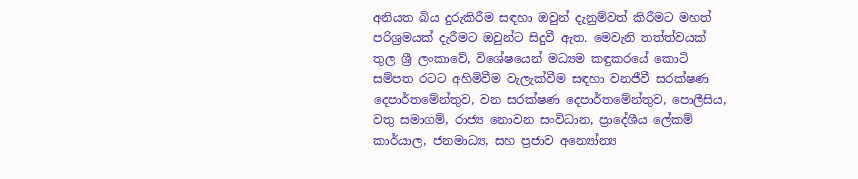අනියත බිය දුරුකිරීම සඳහා ඔවුන් දැනුම්වත් කිරීමට මහත් පරිශ්‍රමයක් දැරීමට ඔවුන්ට සිදුවී ඇත. මෙවැනි තත්ත්වයක් තුල ශ්‍රී ලංකාවේ, විශේෂයෙන් මධ්‍යම කඳුකරයේ කොටි සම්පත රටට අහිමිවීම වැලැක්වීම සඳහා වනජීවී සරක්ෂණ දෙපාර්තමේන්තුව, වන සරක්ෂණ දෙපාර්තමේන්තුව, පොලීසිය, වතු සමාගම්, රාජ්‍ය නොවන සංවිධාන, ප්‍රාදේශීය ලේකම් කාර්යාල, ජනමාධ්‍ය, සහ ප්‍රජාව අන්‍යෝන්‍ය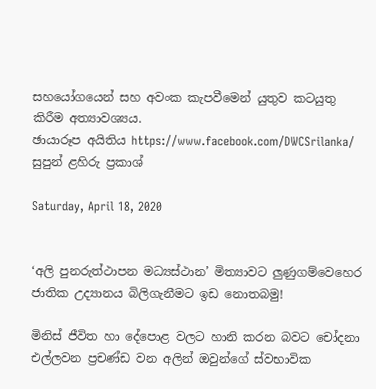සහයෝගයෙන් සහ අවංක කැපවීමෙන් යුතුව කටයුතු කිරීම අත්‍යාවශ්‍යය.
ඡායාරූප අයිතිය https://www.facebook.com/DWCSrilanka/
සුපුන් ළහිරු ප්‍රකාශ්

Saturday, April 18, 2020


‘අලි පුනරුත්ථාපන මධ්‍යස්ථාන’ මිත්‍යාවට ලුණුගම්වෙහෙර ජාතික උද්‍යානය බිලිගැනීමට ඉඩ නොතබමු!

මිනිස් ජීවිත හා දේපොළ වලට හානි කරන බවට චෝදනා එල්ලවන ප්‍රචණ්ඩ වන අලින් ඔවුන්ගේ ස්වභාවික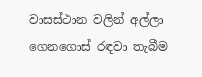වාසස්ථාන වලින් අල්ලා ගෙනගොස් රඳවා තැබීම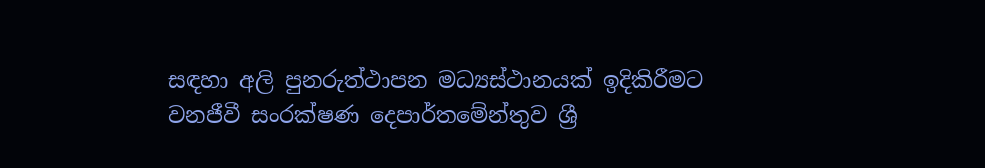සඳහා අලි පුනරුත්ථාපන මධ්‍යස්ථානයක් ඉදිකිරීමට වනජීවී සංරක්ෂණ දෙපාර්තමේන්තුව ශ්‍රී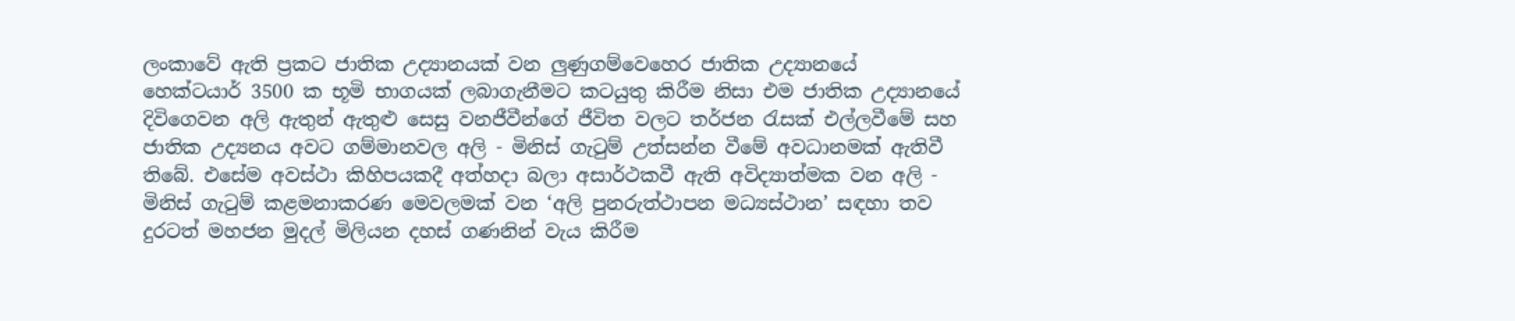ලංකාවේ ඇති ප්‍රකට ජාතික උද්‍යානයක් වන ලුණුගම්වෙහෙර ජාතික උද්‍යානයේ හෙක්ටයාර් 3500 ක භූමි භාගයක් ලබාගැනීමට කටයුතු කිරීම නිසා එම ජාතික උද්‍යානයේ දිවිගෙවන අලි ඇතුන් ඇතුළු සෙසු වනජීවීන්ගේ ජීවිත වලට තර්ජන රැසක් එල්ලවීමේ සහ ජාතික උද්‍යනය අවට ගම්මානවල අලි - මිනිස් ගැටුම් උත්සන්න වීමේ අවධානමක් ඇතිවී තිබේ. එසේම අවස්ථා කිහිපයකදී අත්හදා බලා අසාර්ථකවී ඇති අවිද්‍යාත්මක වන අලි - මිනිස් ගැටුම් කළමනාකරණ මෙවලමක් වන ‘අලි පුනරුත්ථාපන මධ්‍යස්ථාන’ සඳහා තව දුරටත් මහජන මුදල් මිලියන දහස් ගණනින් වැය කිරීම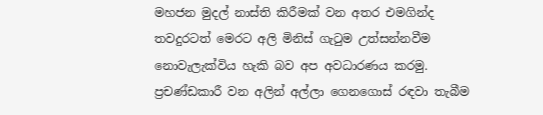මහජන මුදල් නාස්ති කිරීමක් වන අතර එමගින්ද තවදුරටත් මෙරට අලි මිනිස් ගැටුම උත්සන්නවීම නොවැලැක්විය හැකි බව අප අවධාරණය කරමු.
ප්‍රචණ්ඩකාරී වන අලින් අල්ලා ගෙනගොස් රඳවා තැබීම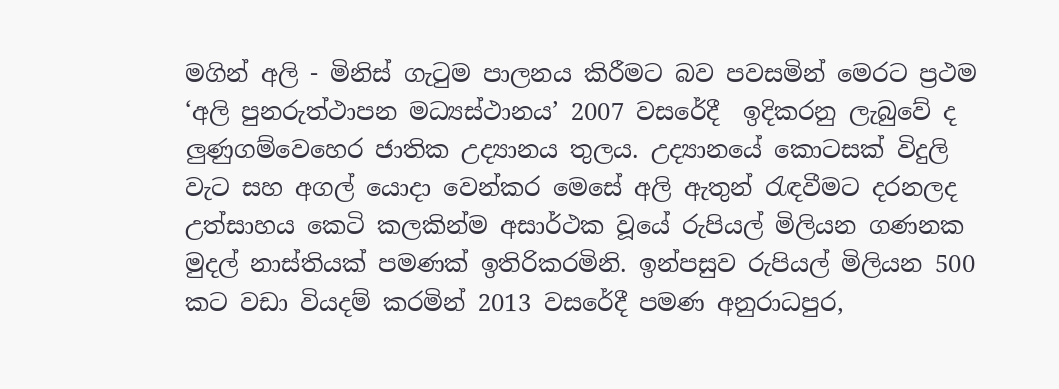මගින් අලි - මිනිස් ගැටුම පාලනය කිරීමට බව පවසමින් මෙරට ප්‍රථම ‘අලි පුනරුත්ථාපන මධ්‍යස්ථානය’ 2007 වසරේදී  ඉදිකරනු ලැබුවේ ද ලුණුගම්වෙහෙර ජාතික උද්‍යානය තුලය. උද්‍යානයේ කොටසක් විදුලි වැට සහ අගල් යොදා වෙන්කර මෙසේ අලි ඇතුන් රැඳවීමට දරනලද උත්සාහය කෙටි කලකින්ම අසාර්ථක වූයේ රුපියල් මිලියන ගණනක මුදල් නාස්තියක් පමණක් ඉතිරිකරමිනි. ඉන්පසුව රුපියල් මිලියන 500 කට වඩා වියදම් කරමින් 2013 වසරේදී පමණ අනුරාධපුර,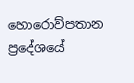හොරොව්පතාන ප්‍රදේශයේ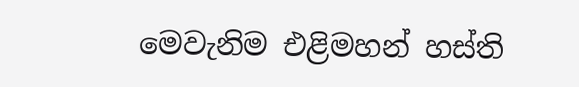මෙවැනිම එළිමහන් හස්ති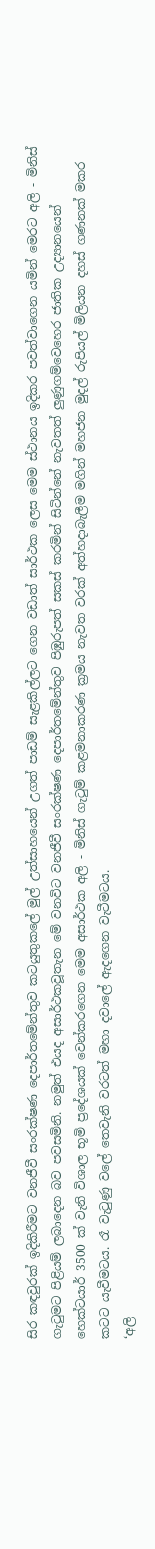සිර කඳවුරක් ඉදිකිරීමට වනජීවී සංරක්ෂණ දෙපාර්තමේන්තුව කටයුතුකලේ මුල් උත්සාහයෙන් උගත් පාඩම් සැළකිල්ලට ගෙන වඩාත් සාර්ථක ලෙස මෙම ස්ථානය ඉදිකර පවත්වාගෙන යමින් මෙරට අලි - මිනිස් ගැටුමට පිළියම් ලබාදෙන බව පවසමිනි. නමුත් එයද අසාර්ථකවූතැන මේ වනවිට වනජීවී සංරක්ෂණ දෙපාර්තමේන්තුව පිඹුරුපත් සකස් කරමින් සිටින්නේ නැවතත් ලුණුගම්වෙහෙර ජාතික උද්‍යානයෙන් හෙක්ටයාර් 3500 ක් වැනි විශාල භූමි ප්‍රදේශයක් වෙන්කරගෙන මෙම අසාර්ථක අලි - මිනිස් ගැටුම් කළමනාකරණ ක්‍රමය නැවත වරක් අත්හදාබැලීම මගින් මහජන මුදල් රුපියල් මිලියන දහස් ගණනක් මකර කටට යැවීමටය. රෑ වැටුණු වලේ තෙවැනි වරටත් මහා දවාලේ ඇදගෙන වැටීමටය.
‘අලි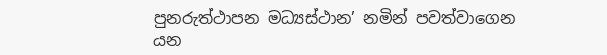පුනරුත්ථාපන මධ්‍යස්ථාන’ නමින් පවත්වාගෙන යන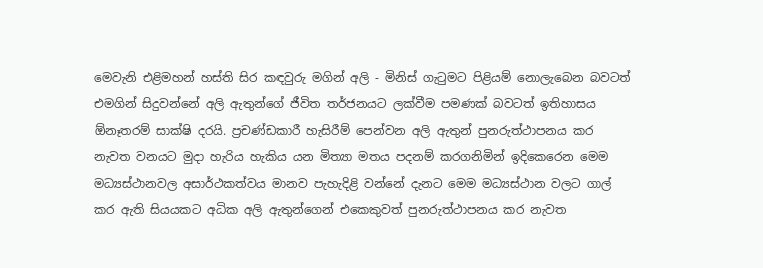මෙවැනි එළිමහන් හස්ති සිර කඳවුරු මගින් අලි - මිනිස් ගැටුමට පිළියම් නොලැබෙන බවටත් එමගින් සිදුවන්නේ අලි ඇතුන්ගේ ජීවිත තර්ජනයට ලක්වීම පමණක් බවටත් ඉතිහාසය ඕනෑතරම් සාක්ෂි දරයි. ප්‍රචණ්ඩකාරී හැසිරීම් පෙන්වන අලි ඇතුන් පුනරුත්ථාපනය කර නැවත වනයට මුදා හැරිය හැකිය යන මිත්‍යා මතය පදනම් කරගනිමින් ඉදිකෙරෙන මෙම මධ්‍යස්ථානවල අසාර්ථකත්වය මානව පැහැදිළි වන්නේ දැනට මෙම මධ්‍යස්ථාන වලට ගාල් කර ඇති සියයකට අධික අලි ඇතුන්ගෙන් එකෙකුවත් පුනරුත්ථාපනය කර නැවත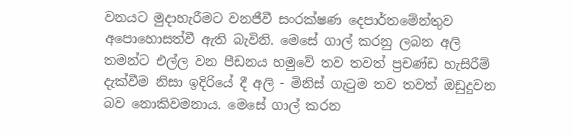වනයට මුදාහැරීමට වනජීවී සංරක්ෂණ දෙපාර්තමේන්තුව අපොහොසත්වී ඇති බැවිනි. මෙසේ ගාල් කරනු ලබන අලි තමන්ට එල්ල වන පීඩනය හමුවේ තව තවත් ප්‍රචණ්‌ඩ හැසිරීම් දැක්‌වීම නිසා ඉදිරියේ දී අලි - මිනිස්‌ ගැටුම තව තවත් ඔඩුදුවන බව නොකිවමනාය. මෙසේ ගාල් කරන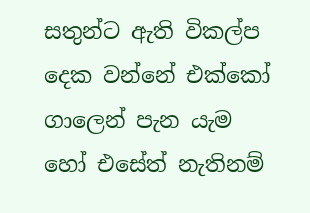සතුන්ට ඇති විකල්ප දෙක වන්නේ එක්‌කෝ ගාලෙන් පැන යැම හෝ එසේත් නැතිනම්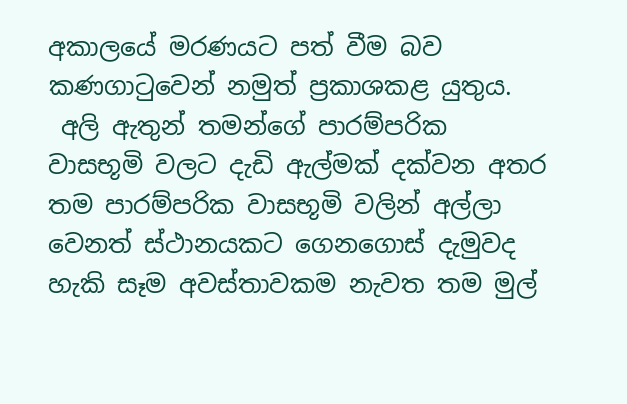අකාලයේ මරණයට පත් වීම බව කණගාටුවෙන් නමුත් ප්‍රකාශකළ යුතුය.
 අලි ඇතුන් තමන්ගේ පාරම්පරික වාසභූමි වලට දැඩි ඇල්මක් දක්වන අතර තම පාරම්පරික වාසභූමි වලින් අල්ලා වෙනත් ස්ථානයකට ගෙනගොස් දැමුවද හැකි සෑම අවස්තාවකම නැවත තම මුල්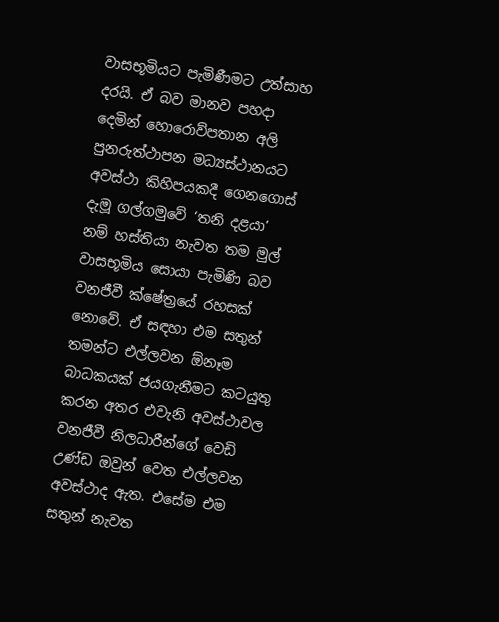වාසභූමියට පැමිණීමට උත්සාහ දරයි. ඒ බව මානව පහදා දෙමින් හොරොව්පතාන අලි පුනරුත්ථාපන මධ්‍යස්ථානයට අවස්ථා කිහිපයකදී ගෙනගොස් දැමූ ගල්ගමුවේ ‘තනි දළයා’ නම් හස්තියා නැවත තම මුල් වාසභූමිය සොයා පැමිණි බව වනජීවී ක්ෂේත්‍රයේ රහසක් නොවේ. ඒ සඳහා එම සතුන් තමන්ට එල්ලවන ඕනෑම බාධකයක් ජයගැනීමට කටයුතු කරන අතර එවැනි අවස්ථාවල වනජීවී නිලධාරීන්ගේ වෙඩි උණ්ඩ ඔවුන් වෙත එල්ලවන අවස්ථාද ඇත. එසේම එම සතුන් නැවත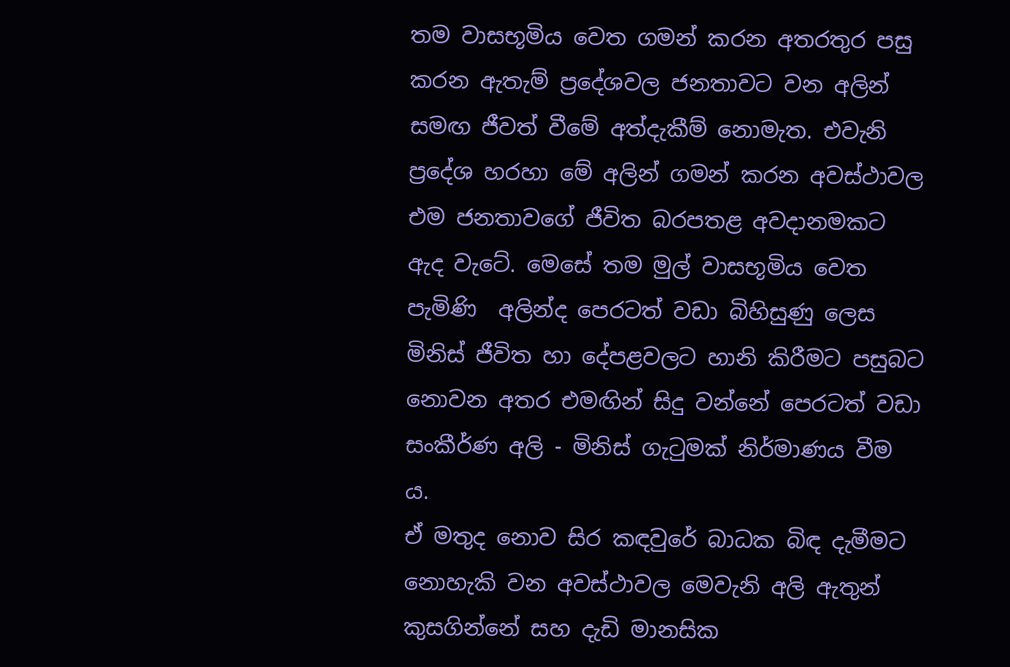තම වාසභූමිය වෙත ගමන් කරන අතරතුර පසු කරන ඇතැම් ප්‍රදේශවල ජනතාවට වන අලින් සමඟ ජීවත් වීමේ අත්දැකීම් නොමැත. එවැනි ප්‍රදේශ හරහා මේ අලින් ගමන් කරන අවස්‌ථාවල එම ජනතාවගේ ජීවිත බරපතළ අවදානමකට ඇද වැටේ. මෙසේ තම මුල් වාසභූමිය වෙත පැමිණි  අලින්ද පෙරටත් වඩා බිහිසුණු ලෙස මිනිස්‌ ජීවිත හා දේපළවලට හානි කිරීමට පසුබට නොවන අතර එමඟින් සිදු වන්නේ පෙරටත් වඩා සංකීර්ණ අලි - මිනිස්‌ ගැටුමක්‌ නිර්මාණය වීම ය.
ඒ මතුද නොව සිර කඳවුරේ බාධක බිඳ දැමීමට නොහැකි වන අවස්ථාවල මෙවැනි අලි ඇතුන් කුසගින්නේ සහ දැඩි මානසික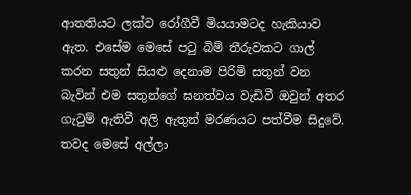ආතතියට ලක්ව රෝගීවී මියයාමටද හැකියාව ඇත. එසේම මෙසේ පටු බිම් තීරුවකට ගාල් කරන සතුන් සියළු දෙනාම පිරිමි සතුන් වන බැවින් එම සතුන්ගේ ඝනත්වය වැඩිවී ඔවුන් අතර ගැටුම් ඇතිවී අලි ඇතුන් මරණයට පත්වීම සිදුවේ. තවද මෙසේ අල්ලා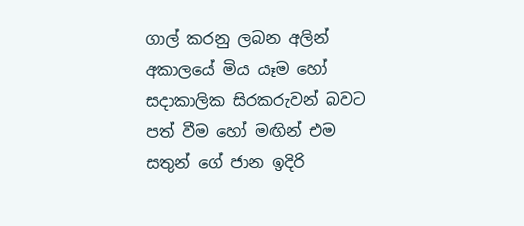ගාල් කරනු ලබන අලින් අකාලයේ මිය යෑම හෝ සදාකාලික සිරකරුවන් බවට පත් වීම හෝ මඟින් එම සතුන් ගේ ජාන ඉදිරි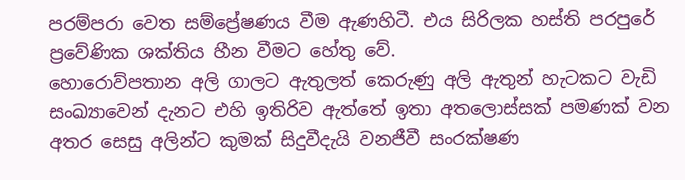පරම්පරා වෙත සම්ප්‍රේෂණය වීම ඇණහිටී. එය සිරිලක හස්‌ති පරපුරේ ප්‍රවේණික ශක්‌තිය හීන වීමට හේතු වේ.
හොරොව්පතාන අලි ගාලට ඇතුලත් කෙරුණු අලි ඇතුන් හැටකට වැඩි සංඛ්‍යාවෙන් දැනට එහි ඉතිරිව ඇත්තේ ඉතා අතලොස්සක් පමණක් වන අතර සෙසු අලින්ට කුමක් සිදුවීදැයි වනජීවී සංරක්ෂණ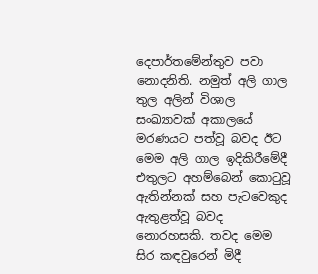දෙපාර්තමේන්තුව පවා නොදනිති. නමුත් අලි ගාල තුල අලින් විශාල සංඛ්‍යාවක් අකාලයේ මරණයට පත්වූ බවද ඊට මෙම අලි ගාල ඉදිකිරීමේදී එතුලට අහම්බෙන් කොටුවූ ඇතින්නක් සහ පැටවෙකුද ඇතුළත්වූ බවද නොරහසකි. තවද මෙම සිර කඳවුරෙන් මිදී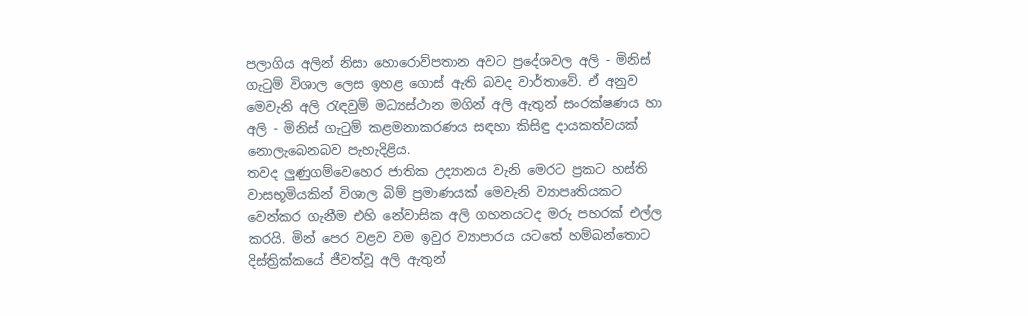පලාගිය අලින් නිසා හොරොව්පතාන අවට ප්‍රදේශවල අලි - මිනිස් ගැටුම් විශාල ලෙස ඉහළ ගොස් ඇති බවද වාර්තාවේ. ඒ අනුව මෙවැනි අලි රැඳවුම් මධ්‍යස්ථාන මගින් අලි ඇතුන් සංරක්ෂණය හා අලි - මිනිස් ගැටුම් කළමනාකරණය සඳහා කිසිඳු දායකත්වයක් නොලැබෙනබව පැහැදිළිය.
තවද ලුණුගම්වෙහෙර ජාතික උද්‍යානය වැනි මෙරට ප්‍රකට හස්ති වාසභූමියකින් විශාල බිම් ප්‍රමාණයක් මෙවැනි ව්‍යාපෘතියකට වෙන්කර ගැනීම එහි නේවාසික අලි ගහනයටද මරු පහරක් එල්ල කරයි. මින් පෙර වළව වම ඉවුර ව්‍යාපාරය යටතේ හම්බන්තොට දිස්ත්‍රික්කයේ ජීවත්වූ අලි ඇතුන්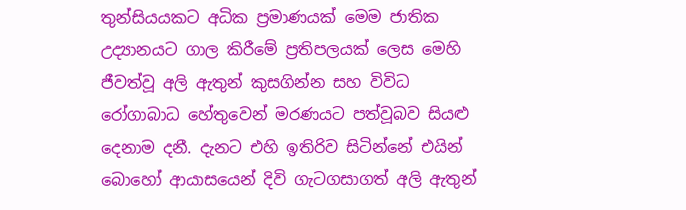තුන්සියයකට අධික ප්‍රමාණයක් මෙම ජාතික උද්‍යානයට ගාල කිරීමේ ප්‍රතිපලයක් ලෙස මෙහි ජීවත්වූ අලි ඇතුන් කුසගින්න සහ විවිධ රෝගාබාධ හේතුවෙන් මරණයට පත්වූබව සියළු දෙනාම දනී. දැනට එහි ඉතිරිව සිටින්නේ එයින් බොහෝ ආයාසයෙන් දිවි ගැටගසාගත් අලි ඇතුන්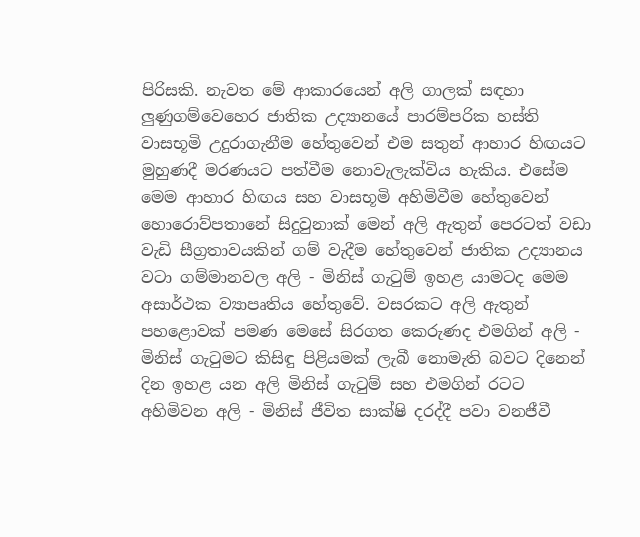පිරිසකි. නැවත මේ ආකාරයෙන් අලි ගාලක් සඳහා ලුණුගම්වෙහෙර ජාතික උද්‍යානයේ පාරම්පරික හස්ති වාසභූමි උදුරාගැනීම හේතුවෙන් එම සතුන් ආහාර හිඟයට මුහුණදී මරණයට පත්වීම නොවැලැක්විය හැකිය. එසේම මෙම ආහාර හිඟය සහ වාසභූමි අහිමිවීම හේතුවෙන් හොරොව්පතානේ සිදුවුනාක් මෙන් අලි ඇතුන් පෙරටත් වඩා වැඩි සීග්‍රතාවයකින් ගම් වැදීම හේතුවෙන් ජාතික උද්‍යානය වටා ගම්මානවල අලි - මිනිස් ගැටුම් ඉහළ යාමටද මෙම අසාර්ථක ව්‍යාපෘතිය හේතුවේ. වසරකට අලි ඇතුන් පහළොවක් පමණ මෙසේ සිරගත කෙරුණද එමගින් අලි - මිනිස් ගැටුමට කිසිඳු පිළියමක් ලැබී නොමැති බවට දිනෙන් දින ඉහළ යන අලි මිනිස් ගැටුම් සහ එමගින් රටට අහිමිවන අලි - මිනිස් ජීවිත සාක්ෂි දරද්දී පවා වනජීවී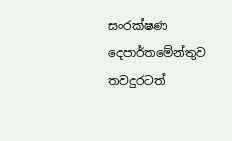සංරක්ෂණ දෙපාර්තමේන්තුව තවදුරටත්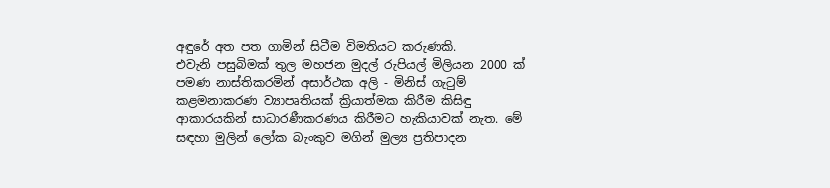අඳුරේ අත පත ගාමින් සිටීම විමතියට කරුණකි.
එවැනි පසුබිමක් තුල මහජන මුදල් රුපියල් මිලියන 2000 ක් පමණ නාස්තිකරමින් අසාර්ථක අලි - මිනිස් ගැටුම් කළමනාකරණ ව්‍යාපෘතියක් ක්‍රියාත්මක කිරීම කිසිඳු ආකාරයකින් සාධාරණීකරණය කිරීමට හැකියාවක් නැත. මේ සඳහා මුලින් ලෝක බැංකුව මගින් මුල්‍ය ප්‍රතිපාදන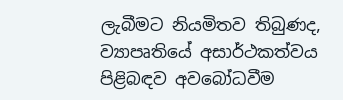ලැබීමට නියමිතව තිබුණද, ව්‍යාපෘතියේ අසාර්ථකත්වය පිළිබඳව අවබෝධවීම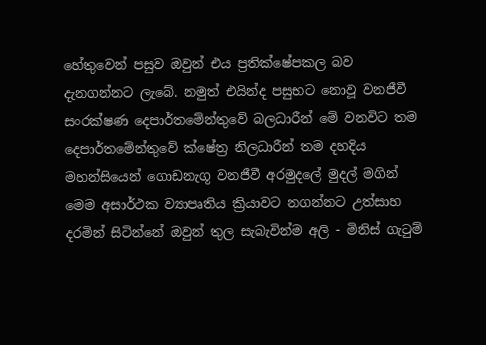හේතුවෙන් පසුව ඔවුන් එය ප්‍රතික්ෂේපකල බව දැනගන්නට ලැබේ. නමුත් එයින්ද පසුභට නොවූ වනජීවී සංරක්ෂණ දෙපාර්තමේන්තුවේ බලධාරීන් මේ වනවිට තම දෙපාර්තමේන්තුවේ ක්ෂේත්‍ර නිලධාරීන් තම දහදිය මහන්සියෙන් ගොඩනැගූ වනජීවී අරමුදලේ මුදල් මගින් මෙම අසාර්ථක ව්‍යාපෘතිය ක්‍රියාවට නගන්නට උත්සාහ දරමින් සිටින්නේ ඔවුන් තුල සැබැවින්ම අලි - මිනිස් ගැටුම්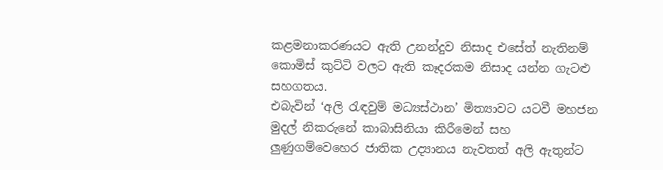කළමනාකරණයට ඇති උනන්දුව නිසාද එසේත් නැතිනම් කොමිස් කුට්ටි වලට ඇති කෑදරකම නිසාද යන්න ගැටළු සහගතය.
එබැවින් ‘අලි රැඳවුම් මධ්‍යස්ථාන’ මිත්‍යාවට යටවී මහජන මුදල් නිකරුනේ කාබාසිනියා කිරීමෙන් සහ ලුණුගම්වෙහෙර ජාතික උද්‍යානය නැවතත් අලි ඇතුන්ට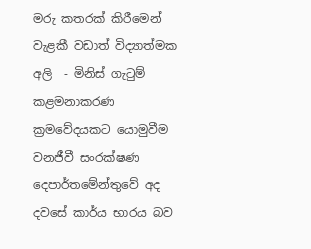මරු කතරක් කිරීමෙන් වැළකී වඩාත් විද්‍යාත්මක අලි  - මිනිස් ගැටුම් කළමනාකරණ ක්‍රමවේදයකට යොමුවීම වනජීවී සංරක්ෂණ දෙපාර්තමේන්තුවේ අද දවසේ කාර්ය භාරය බව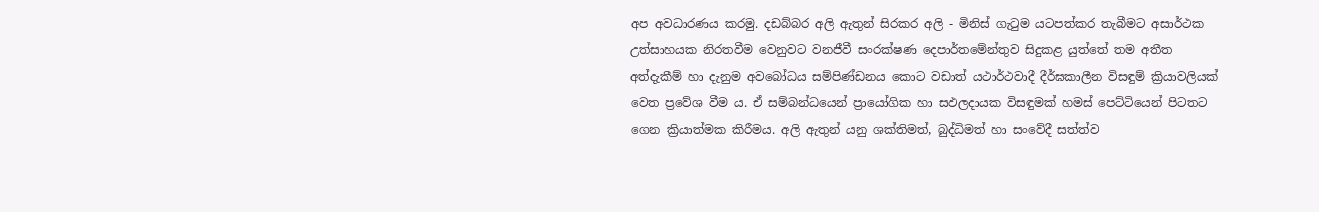අප අවධාරණය කරමු. දඩබ්බර අලි ඇතුන් සිරකර අලි - මිනිස් ගැටුම යටපත්කර තැබීමට අසාර්ථක උත්සාහයක නිරතවීම වෙනුවට වනජීවී සංරක්ෂණ දෙපාර්තමේන්තුව සිදුකළ යුත්තේ තම අතීත අත්දැකීම් හා දැනුම අවබෝධය සම්පිණ්‌ඩනය කොට වඩාත් යථාර්ථවාදී දීර්ඝකාලීන විසඳුම් ක්‍රියාවලියක්‌ වෙත ප්‍රවේශ වීම ය. ඒ සම්බන්ධයෙන් ප්‍රායෝගික හා සඵලදායක විසඳුමක්‌ හමස්‌ පෙට්‌ටියෙන් පිටතට ගෙන ක්‍රියාත්මක කිරීමය. අලි ඇතුන් යනු ශක්‌තිමත්, බුද්ධිමත් හා සංවේදී සත්ත්ව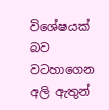විශේෂයක්‌ බව වටහාගෙන අලි ඇතුන්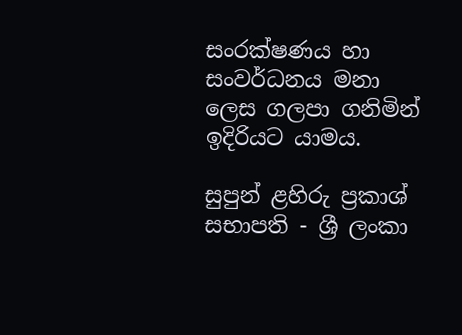සංරක්‌ෂණය හා සංවර්ධනය මනා ලෙස ගලපා ගනිමින් ඉදිරියට යාමය.

සුපුන් ළහිරු ප්‍රකාශ්
සභාපති - ශ්‍රී ලංකා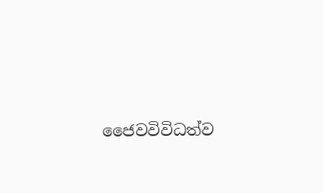ජෛවවිවිධත්ව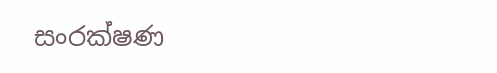සංරක්ෂණ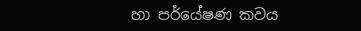හා පර්යේෂණ කවය